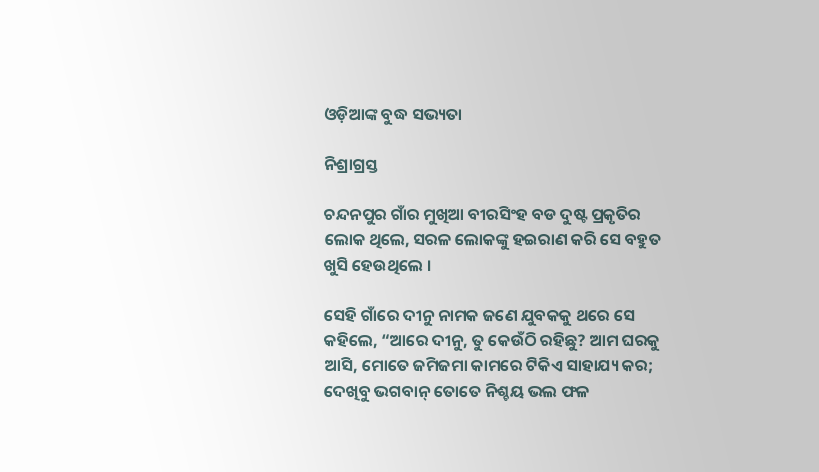ଓଡ଼ିଆଙ୍କ ବୁଦ୍ଧ ସଭ୍ୟତା

ନିଶ୍ରାଗ୍ରସ୍ତ

ଚନ୍ଦନପୁର ଗାଁର ମୁଖିଆ ବୀରସିଂହ ବଡ ଦୁଷ୍ଟ ପ୍ରକୃତିର ଲୋକ ଥିଲେ, ସରଳ ଲୋକଙ୍କୁ ହଇରାଣ କରି ସେ ବହୁତ ଖୁସି ହେଉଥିଲେ ।

ସେହି ଗାଁରେ ଦୀନୁ ନାମକ ଜଣେ ଯୁବକକୁ ଥରେ ସେ କହିଲେ, “ଆରେ ଦୀନୁ, ତୁ କେଉଁଠି ରହିଛୁ? ଆମ ଘରକୁ ଆସି, ମୋତେ ଜମିଜମା କାମରେ ଟିକିଏ ସାହାଯ୍ୟ କର; ଦେଖିବୁ ଭଗବାନ୍ ତୋତେ ନିଶ୍ଚୟ ଭଲ ଫଳ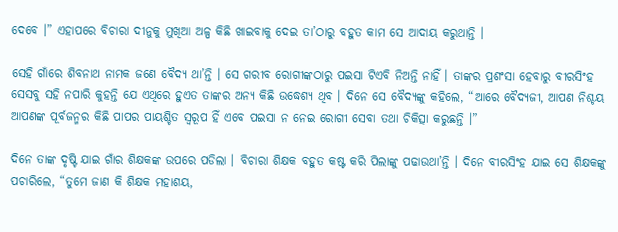ଦେବେ ।” ଏହାପରେ ବିଚାରା ଦୀନୁକୁ ମୁଖିଆ ଅଳ୍ପ କିଛି ଖାଇବାକୁ ଦେଇ ତା’ଠାରୁ ବହୁତ କାମ ସେ ଆଦାୟ କରୁଥାନ୍ତି ।

ସେହି ଗାଁରେ ଶିବନାଥ ନାମକ ଜଣେ ବୈଦ୍ୟ ଥା’ନ୍ତି । ସେ ଗରୀବ ରୋଗୀଙ୍କଠାରୁ ପଇସା ଟିଏବି ନିଅନ୍ତି ନାହିଁ । ତାଙ୍କର ପ୍ରଶଂସା ହେବାରୁ ବୀରସିଂହ ସେସବୁ ସହି ନପାରି କୁହନ୍ତି ଯେ ଏଥିରେ ହୁଏତ ତାଙ୍କର ଅନ୍ୟ କିଛି ଉଦ୍ଧେଶ୍ୟ ଥିବ । ଦିନେ ସେ ବୈଦ୍ୟଙ୍କୁ କହିଲେ, “ଆରେ ବୈଦ୍ୟଜୀ, ଆପଣ ନିଶ୍ଚୟ ଆପଣଙ୍କ ପୂର୍ବଜନ୍ମର କିଛି ପାପର ପାୟଶ୍ଚିତ ସ୍ୱରୂପ ହିଁ ଏବେ ପଇସା ନ ନେଇ ରୋଗୀ ସେବା ତଥା ଚିକିତ୍ସା କରୁଛନ୍ତି ।”

ଦିନେ ତାଙ୍କ ଦୃଷ୍ଟି ଯାଇ ଗାଁର ଶିକ୍ଷକଙ୍କ ଉପରେ ପଡିଲା । ବିଚାରା ଶିକ୍ଷକ ବହୁତ କଷ୍ଟ କରି ପିଲାଙ୍କୁ ପଢାଉଥା’ନ୍ତି । ଦିନେ ବୀରସିଂହ ଯାଇ ସେ ଶିକ୍ଷକଙ୍କୁ ପଚାରିଲେ, “ତୁମେ ଜାଣ କି ଶିକ୍ଷକ ମହାଶୟ,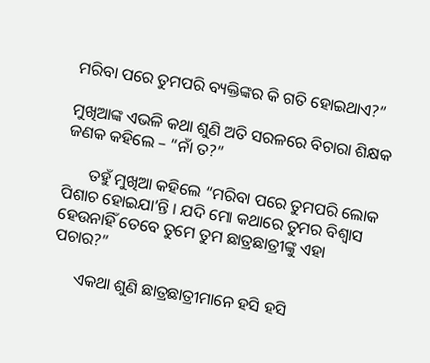ମରିବା ପରେ ତୁମପରି ବ୍ୟକ୍ତିଙ୍କର କି ଗତି ହୋଇଥାଏ?”

ମୁଖିଆଙ୍କ ଏଭଳି କଥା ଶୁଣି ଅତି ସରଳରେ ବିଚାରା ଶିକ୍ଷକ ଜଣକ କହିଲେ – “ନାଁ ତ?”

      ତହୁଁ ମୁଖିଆ କହିଲେ “ମରିବା ପରେ ତୁମପରି ଲୋକ ପିଶାଚ ହୋଇଯା’ନ୍ତି । ଯଦି ମୋ କଥାରେ ତୁମର ବିଶ୍ୱାସ ହେଉନାହିଁ ତେବେ ତୁମେ ତୁମ ଛାତ୍ରଛାତ୍ରୀଙ୍କୁ ଏହା ପଚାର?”

      ଏକଥା ଶୁଣି ଛାତ୍ରଛାତ୍ରୀମାନେ ହସି ହସି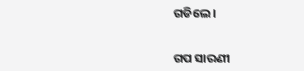ଗଡିଲେ ।


ଗପ ସାରଣୀ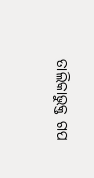ତାଲିକାଭୁକ୍ତ ଗପ